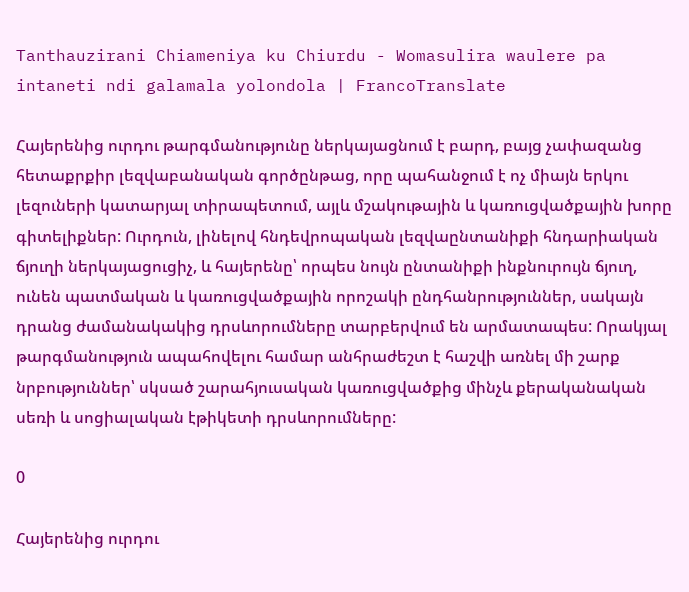Tanthauzirani Chiameniya ku Chiurdu - Womasulira waulere pa intaneti ndi galamala yolondola | FrancoTranslate

Հայերենից ուրդու թարգմանությունը ներկայացնում է բարդ, բայց չափազանց հետաքրքիր լեզվաբանական գործընթաց, որը պահանջում է ոչ միայն երկու լեզուների կատարյալ տիրապետում, այլև մշակութային և կառուցվածքային խորը գիտելիքներ: Ուրդուն, լինելով հնդեվրոպական լեզվաընտանիքի հնդարիական ճյուղի ներկայացուցիչ, և հայերենը՝ որպես նույն ընտանիքի ինքնուրույն ճյուղ, ունեն պատմական և կառուցվածքային որոշակի ընդհանրություններ, սակայն դրանց ժամանակակից դրսևորումները տարբերվում են արմատապես: Որակյալ թարգմանություն ապահովելու համար անհրաժեշտ է հաշվի առնել մի շարք նրբություններ՝ սկսած շարահյուսական կառուցվածքից մինչև քերականական սեռի և սոցիալական էթիկետի դրսևորումները:

0

Հայերենից ուրդու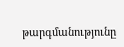թարգմանությունը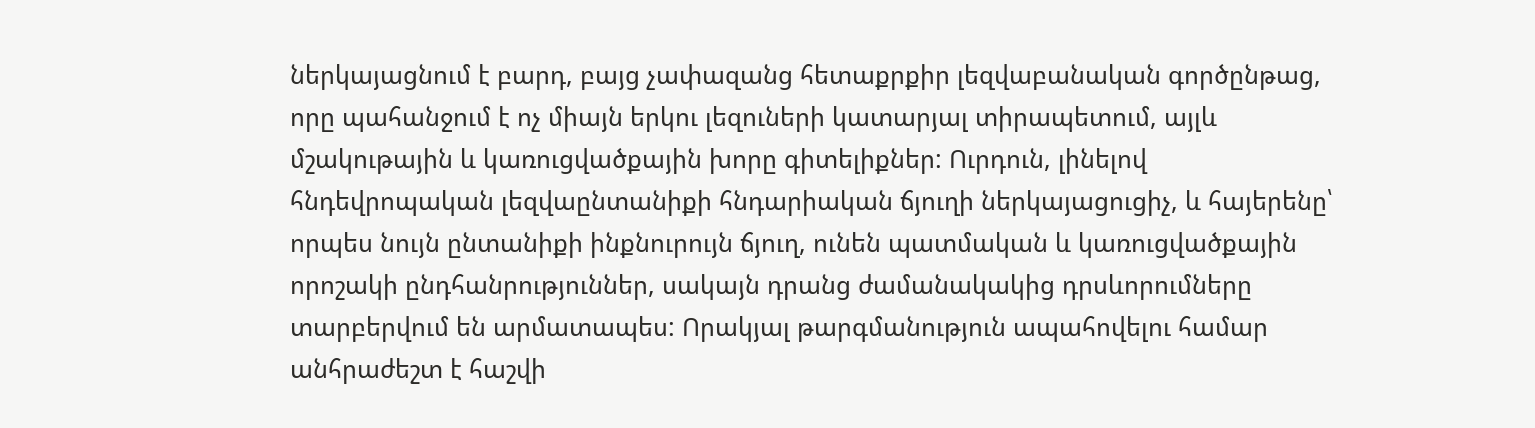ներկայացնում է բարդ, բայց չափազանց հետաքրքիր լեզվաբանական գործընթաց, որը պահանջում է ոչ միայն երկու լեզուների կատարյալ տիրապետում, այլև մշակութային և կառուցվածքային խորը գիտելիքներ: Ուրդուն, լինելով հնդեվրոպական լեզվաընտանիքի հնդարիական ճյուղի ներկայացուցիչ, և հայերենը՝ որպես նույն ընտանիքի ինքնուրույն ճյուղ, ունեն պատմական և կառուցվածքային որոշակի ընդհանրություններ, սակայն դրանց ժամանակակից դրսևորումները տարբերվում են արմատապես: Որակյալ թարգմանություն ապահովելու համար անհրաժեշտ է հաշվի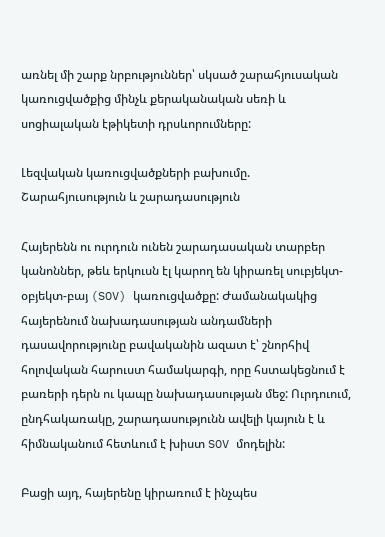առնել մի շարք նրբություններ՝ սկսած շարահյուսական կառուցվածքից մինչև քերականական սեռի և սոցիալական էթիկետի դրսևորումները:

Լեզվական կառուցվածքների բախումը. Շարահյուսություն և շարադասություն

Հայերենն ու ուրդուն ունեն շարադասական տարբեր կանոններ, թեև երկուսն էլ կարող են կիրառել սուբյեկտ-օբյեկտ-բայ (SOV) կառուցվածքը: Ժամանակակից հայերենում նախադասության անդամների դասավորությունը բավականին ազատ է՝ շնորհիվ հոլովական հարուստ համակարգի, որը հստակեցնում է բառերի դերն ու կապը նախադասության մեջ: Ուրդուում, ընդհակառակը, շարադասությունն ավելի կայուն է և հիմնականում հետևում է խիստ SOV մոդելին:

Բացի այդ, հայերենը կիրառում է ինչպես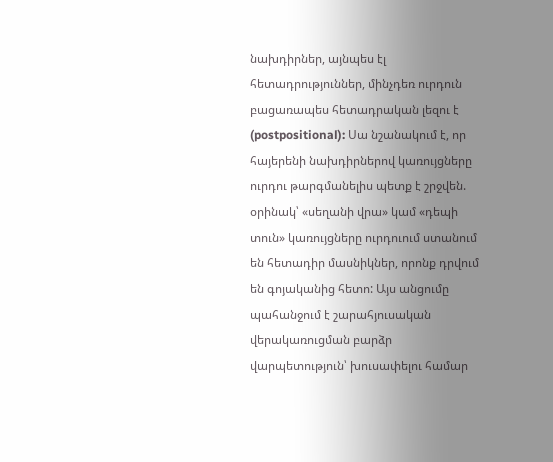նախդիրներ, այնպես էլ հետադրություններ, մինչդեռ ուրդուն բացառապես հետադրական լեզու է (postpositional): Սա նշանակում է, որ հայերենի նախդիրներով կառույցները ուրդու թարգմանելիս պետք է շրջվեն. օրինակ՝ «սեղանի վրա» կամ «դեպի տուն» կառույցները ուրդուում ստանում են հետադիր մասնիկներ, որոնք դրվում են գոյականից հետո: Այս անցումը պահանջում է շարահյուսական վերակառուցման բարձր վարպետություն՝ խուսափելու համար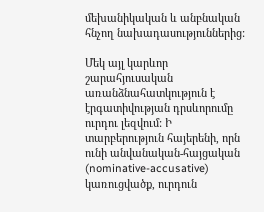մեխանիկական և անբնական հնչող նախադասություններից:

Մեկ այլ կարևոր շարահյուսական առանձնահատկություն է էրգատիվության դրսևորումը ուրդու լեզվում: Ի տարբերություն հայերենի, որն ունի անվանական-հայցական (nominative-accusative) կառուցվածք, ուրդուն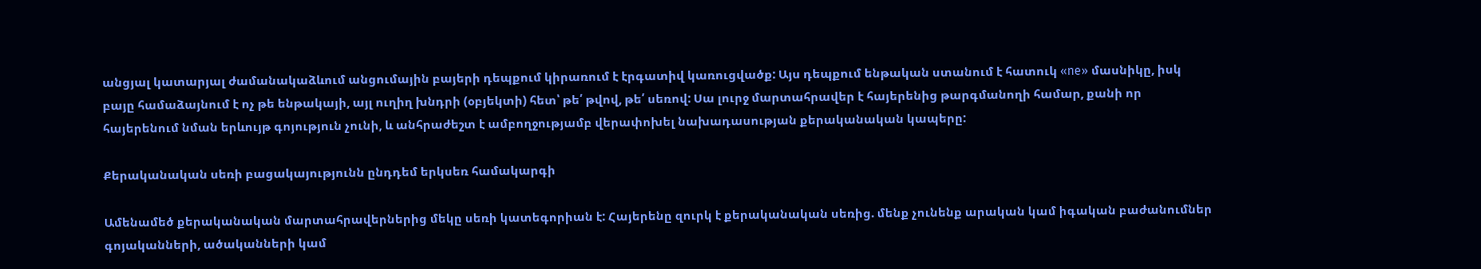անցյալ կատարյալ ժամանակաձևում անցումային բայերի դեպքում կիրառում է էրգատիվ կառուցվածք: Այս դեպքում ենթական ստանում է հատուկ «ne» մասնիկը, իսկ բայը համաձայնում է ոչ թե ենթակայի, այլ ուղիղ խնդրի (օբյեկտի) հետ՝ թե՛ թվով, թե՛ սեռով: Սա լուրջ մարտահրավեր է հայերենից թարգմանողի համար, քանի որ հայերենում նման երևույթ գոյություն չունի, և անհրաժեշտ է ամբողջությամբ վերափոխել նախադասության քերականական կապերը:

Քերականական սեռի բացակայությունն ընդդեմ երկսեռ համակարգի

Ամենամեծ քերականական մարտահրավերներից մեկը սեռի կատեգորիան է: Հայերենը զուրկ է քերականական սեռից. մենք չունենք արական կամ իգական բաժանումներ գոյականների, ածականների կամ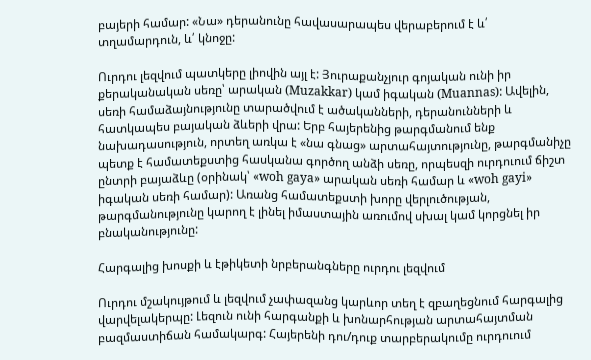բայերի համար: «Նա» դերանունը հավասարապես վերաբերում է և՛ տղամարդուն, և՛ կնոջը:

Ուրդու լեզվում պատկերը լիովին այլ է: Յուրաքանչյուր գոյական ունի իր քերականական սեռը՝ արական (Muzakkar) կամ իգական (Muannas): Ավելին, սեռի համաձայնությունը տարածվում է ածականների, դերանունների և հատկապես բայական ձևերի վրա: Երբ հայերենից թարգմանում ենք նախադասություն, որտեղ առկա է «նա գնաց» արտահայտությունը, թարգմանիչը պետք է համատեքստից հասկանա գործող անձի սեռը, որպեսզի ուրդուում ճիշտ ընտրի բայաձևը (օրինակ՝ «woh gaya» արական սեռի համար և «woh gayi» իգական սեռի համար): Առանց համատեքստի խորը վերլուծության, թարգմանությունը կարող է լինել իմաստային առումով սխալ կամ կորցնել իր բնականությունը:

Հարգալից խոսքի և էթիկետի նրբերանգները ուրդու լեզվում

Ուրդու մշակույթում և լեզվում չափազանց կարևոր տեղ է զբաղեցնում հարգալից վարվելակերպը: Լեզուն ունի հարգանքի և խոնարհության արտահայտման բազմաստիճան համակարգ: Հայերենի դու/դուք տարբերակումը ուրդուում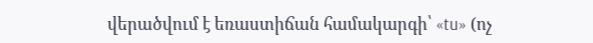վերածվում է եռաստիճան համակարգի՝ «tu» (ոչ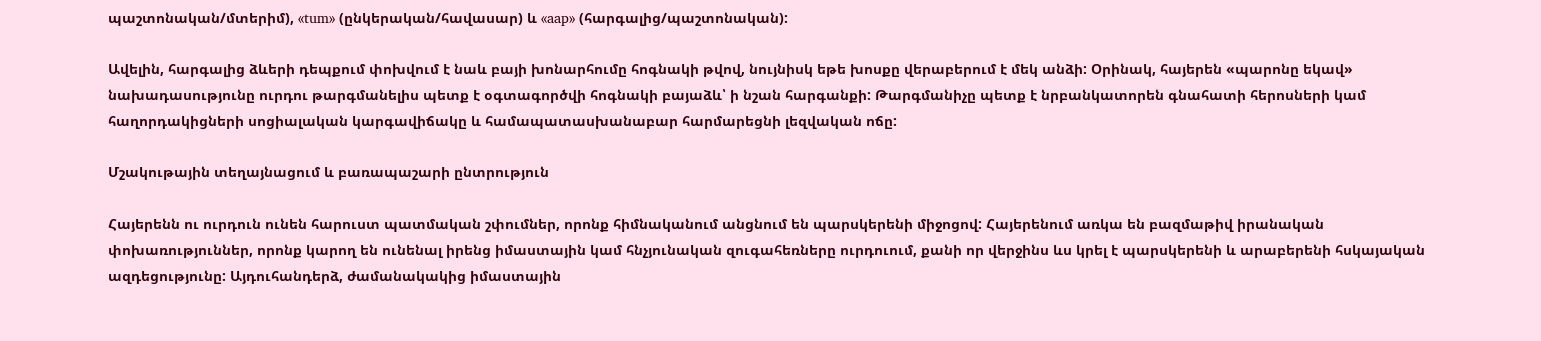պաշտոնական/մտերիմ), «tum» (ընկերական/հավասար) և «aap» (հարգալից/պաշտոնական):

Ավելին, հարգալից ձևերի դեպքում փոխվում է նաև բայի խոնարհումը հոգնակի թվով, նույնիսկ եթե խոսքը վերաբերում է մեկ անձի: Օրինակ, հայերեն «պարոնը եկավ» նախադասությունը ուրդու թարգմանելիս պետք է օգտագործվի հոգնակի բայաձև՝ ի նշան հարգանքի: Թարգմանիչը պետք է նրբանկատորեն գնահատի հերոսների կամ հաղորդակիցների սոցիալական կարգավիճակը և համապատասխանաբար հարմարեցնի լեզվական ոճը:

Մշակութային տեղայնացում և բառապաշարի ընտրություն

Հայերենն ու ուրդուն ունեն հարուստ պատմական շփումներ, որոնք հիմնականում անցնում են պարսկերենի միջոցով: Հայերենում առկա են բազմաթիվ իրանական փոխառություններ, որոնք կարող են ունենալ իրենց իմաստային կամ հնչյունական զուգահեռները ուրդուում, քանի որ վերջինս ևս կրել է պարսկերենի և արաբերենի հսկայական ազդեցությունը: Այդուհանդերձ, ժամանակակից իմաստային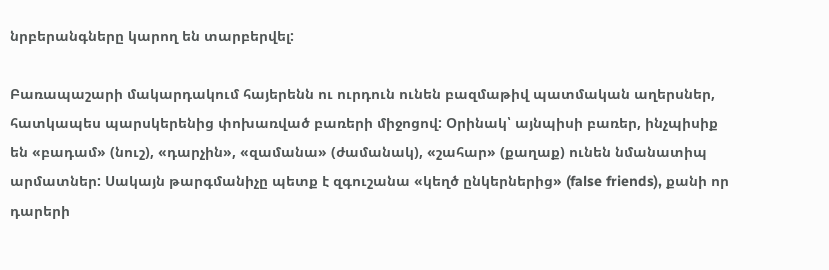նրբերանգները կարող են տարբերվել:

Բառապաշարի մակարդակում հայերենն ու ուրդուն ունեն բազմաթիվ պատմական աղերսներ, հատկապես պարսկերենից փոխառված բառերի միջոցով: Օրինակ՝ այնպիսի բառեր, ինչպիսիք են «բադամ» (նուշ), «դարչին», «զամանա» (ժամանակ), «շահար» (քաղաք) ունեն նմանատիպ արմատներ: Սակայն թարգմանիչը պետք է զգուշանա «կեղծ ընկերներից» (false friends), քանի որ դարերի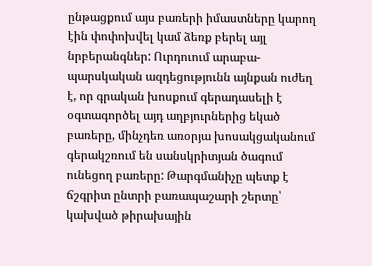ընթացքում այս բառերի իմաստները կարող էին փոփոխվել կամ ձեռք բերել այլ նրբերանգներ: Ուրդուում արաբա-պարսկական ազդեցությունն այնքան ուժեղ է, որ գրական խոսքում գերադասելի է օգտագործել այդ աղբյուրներից եկած բառերը, մինչդեռ առօրյա խոսակցականում գերակշռում են սանսկրիտյան ծագում ունեցող բառերը: Թարգմանիչը պետք է ճշգրիտ ընտրի բառապաշարի շերտը՝ կախված թիրախային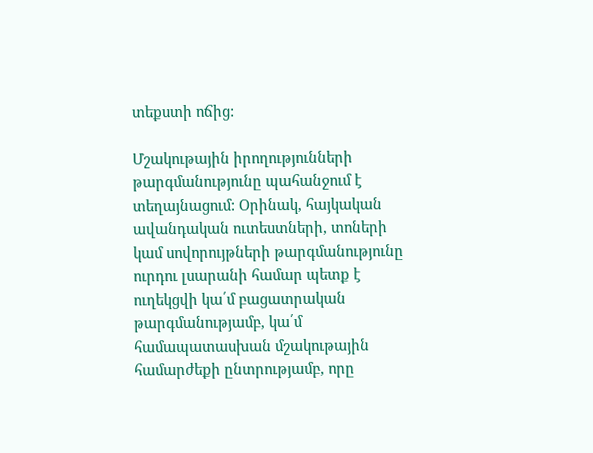տեքստի ոճից:

Մշակութային իրողությունների թարգմանությունը պահանջում է տեղայնացում: Օրինակ, հայկական ավանդական ուտեստների, տոների կամ սովորույթների թարգմանությունը ուրդու լսարանի համար պետք է ուղեկցվի կա՛մ բացատրական թարգմանությամբ, կա՛մ համապատասխան մշակութային համարժեքի ընտրությամբ, որը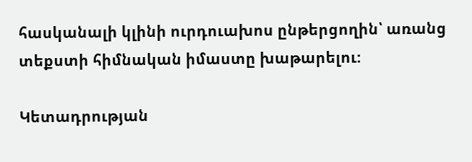հասկանալի կլինի ուրդուախոս ընթերցողին՝ առանց տեքստի հիմնական իմաստը խաթարելու:

Կետադրության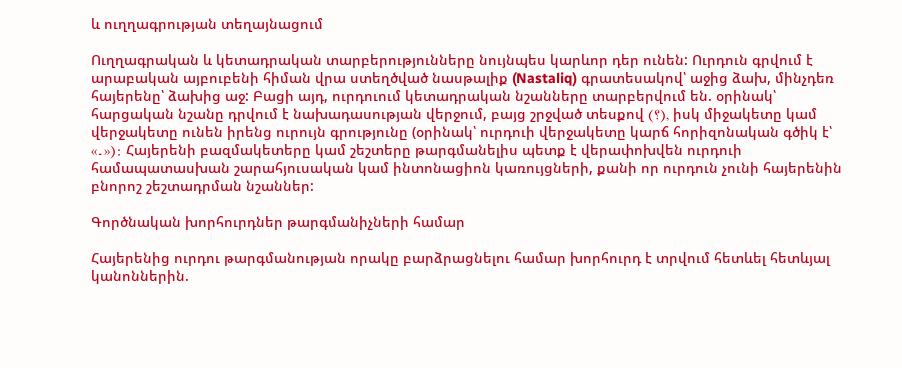և ուղղագրության տեղայնացում

Ուղղագրական և կետադրական տարբերությունները նույնպես կարևոր դեր ունեն: Ուրդուն գրվում է արաբական այբուբենի հիման վրա ստեղծված նասթալիք (Nastaliq) գրատեսակով՝ աջից ձախ, մինչդեռ հայերենը՝ ձախից աջ: Բացի այդ, ուրդուում կետադրական նշանները տարբերվում են. օրինակ՝ հարցական նշանը դրվում է նախադասության վերջում, բայց շրջված տեսքով (؟), իսկ միջակետը կամ վերջակետը ունեն իրենց ուրույն գրությունը (օրինակ՝ ուրդուի վերջակետը կարճ հորիզոնական գծիկ է՝ «۔»): Հայերենի բազմակետերը կամ շեշտերը թարգմանելիս պետք է վերափոխվեն ուրդուի համապատասխան շարահյուսական կամ ինտոնացիոն կառույցների, քանի որ ուրդուն չունի հայերենին բնորոշ շեշտադրման նշաններ:

Գործնական խորհուրդներ թարգմանիչների համար

Հայերենից ուրդու թարգմանության որակը բարձրացնելու համար խորհուրդ է տրվում հետևել հետևյալ կանոններին.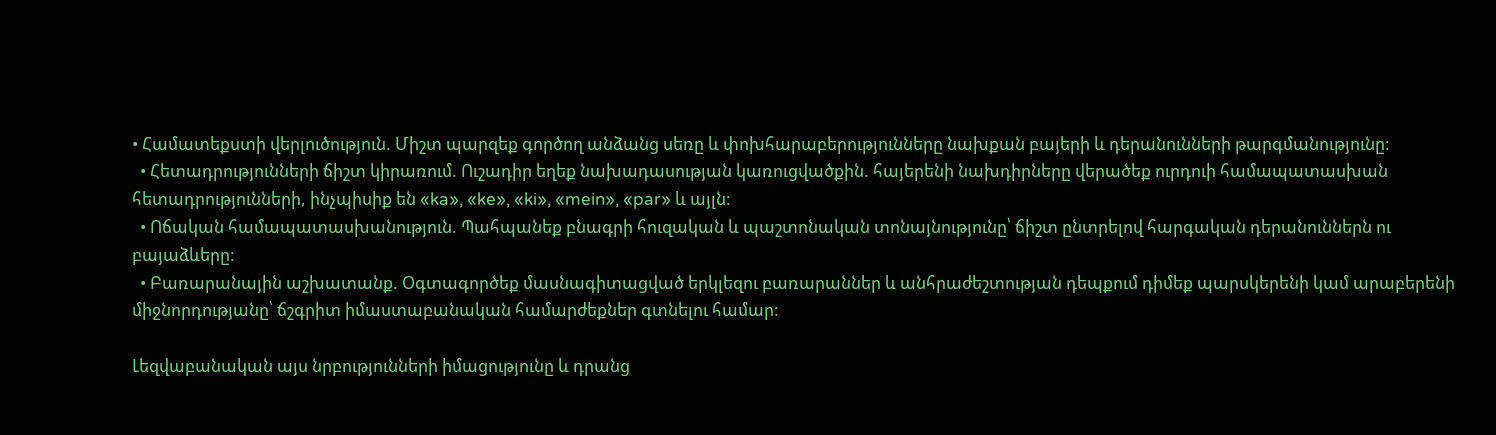• Համատեքստի վերլուծություն. Միշտ պարզեք գործող անձանց սեռը և փոխհարաբերությունները նախքան բայերի և դերանունների թարգմանությունը:
  • Հետադրությունների ճիշտ կիրառում. Ուշադիր եղեք նախադասության կառուցվածքին. հայերենի նախդիրները վերածեք ուրդուի համապատասխան հետադրությունների, ինչպիսիք են «ka», «ke», «ki», «mein», «par» և այլն:
  • Ոճական համապատասխանություն. Պահպանեք բնագրի հուզական և պաշտոնական տոնայնությունը՝ ճիշտ ընտրելով հարգական դերանուններն ու բայաձևերը:
  • Բառարանային աշխատանք. Օգտագործեք մասնագիտացված երկլեզու բառարաններ և անհրաժեշտության դեպքում դիմեք պարսկերենի կամ արաբերենի միջնորդությանը՝ ճշգրիտ իմաստաբանական համարժեքներ գտնելու համար:

Լեզվաբանական այս նրբությունների իմացությունը և դրանց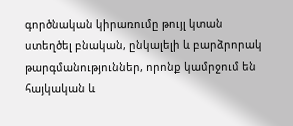գործնական կիրառումը թույլ կտան ստեղծել բնական, ընկալելի և բարձրորակ թարգմանություններ, որոնք կամրջում են հայկական և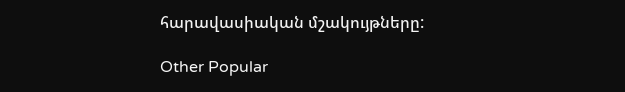հարավասիական մշակույթները:

Other Popular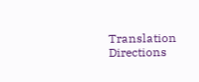Translation Directions